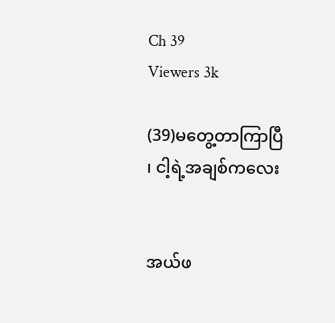Ch 39
Viewers 3k

(39)မတွေ့တာကြာပြီ ၊ ငါ့ရဲ့အချစ်ကလေး


အယ်ဖ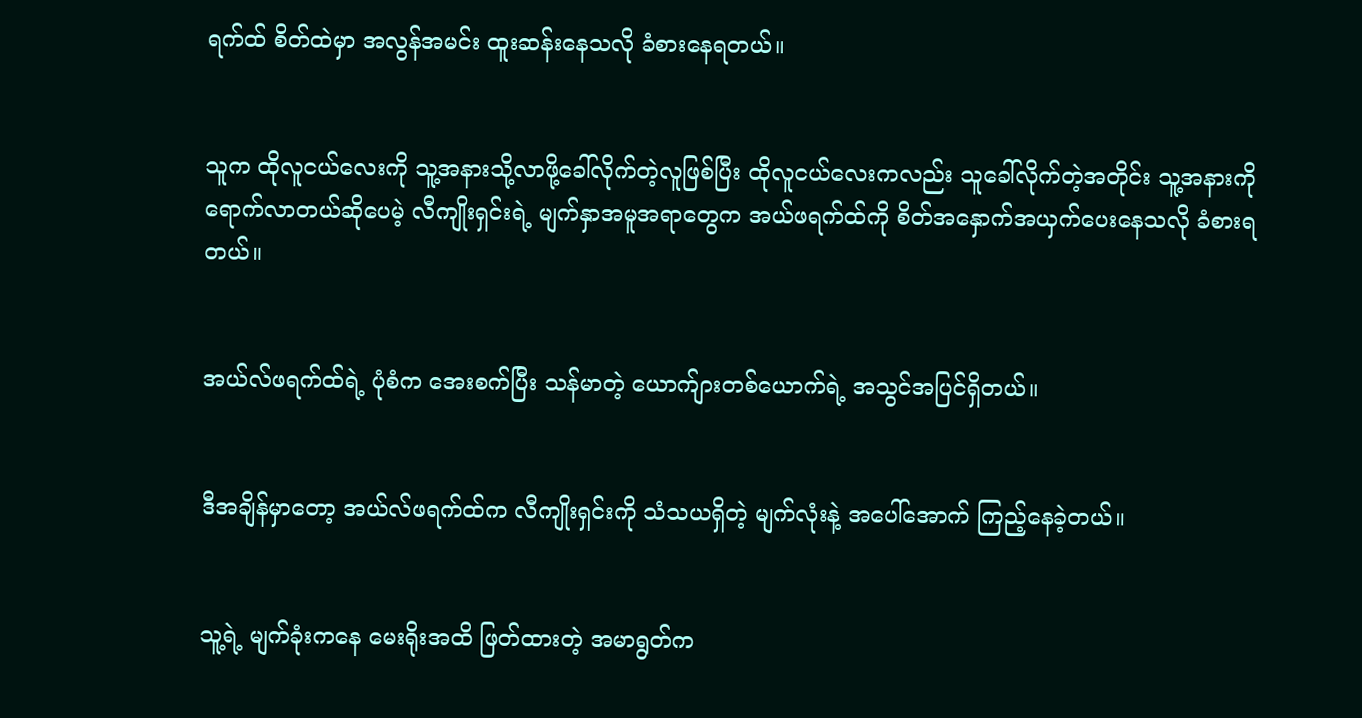ရက်ထ် စိတ်ထဲမှာ အလွန်အမင်း ထူးဆန်းနေသလို ခံစားနေရတယ်။


သူက ထိုလူငယ်လေးကို သူ့အနားသို့လာဖို့ခေါ်လိုက်တဲ့လူဖြစ်ပြီး ထိုလူငယ်လေးကလည်း သူခေါ်လိုက်တဲ့အတိုင်း သူ့အနားကိုရောက်လာတယ်ဆိုပေမဲ့ လီကျိုးရှင်းရဲ့ မျက်နှာအမူအရာတွေက အယ်ဖရက်ထ်ကို စိတ်အနှောက်အယှက်ပေးနေသလို ခံစားရတယ်။


အယ်လ်ဖရက်ထ်ရဲ့ ပုံစံက အေးစက်ပြီး သန်မာတဲ့ ယောက်ျားတစ်ယောက်ရဲ့ အသွင်အပြင်ရှိတယ်။


ဒီအချိန်မှာတော့ အယ်လ်ဖရက်ထ်က လီကျိုးရှင်းကို သံသယရှိတဲ့ မျက်လုံးနဲ့ အပေါ်အောက် ကြည့်နေခဲ့တယ်။


သူ့ရဲ့ မျက်ခုံးကနေ မေးရိုးအထိ ဖြတ်ထားတဲ့ အမာရွတ်က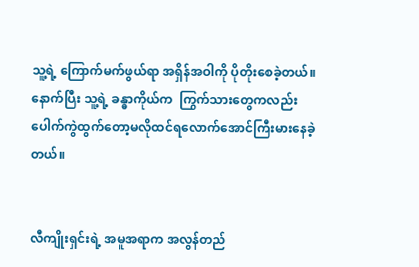သူ့ရဲ့ ကြောက်မက်ဖွယ်ရာ အရှိန်အဝါကို ပိုတိုးစေခဲ့တယ်။ နောက်ပြီး သူ့ရဲ့ ခန္ဓာကိုယ်က  ကြွက်သားတွေကလည်း ပေါက်ကွဲထွက်တော့မလိုထင်ရလောက်အောင်ကြီးမားနေခဲ့တယ်။


လီကျိုးရှင်းရဲ့ အမူအရာက အလွန်တည်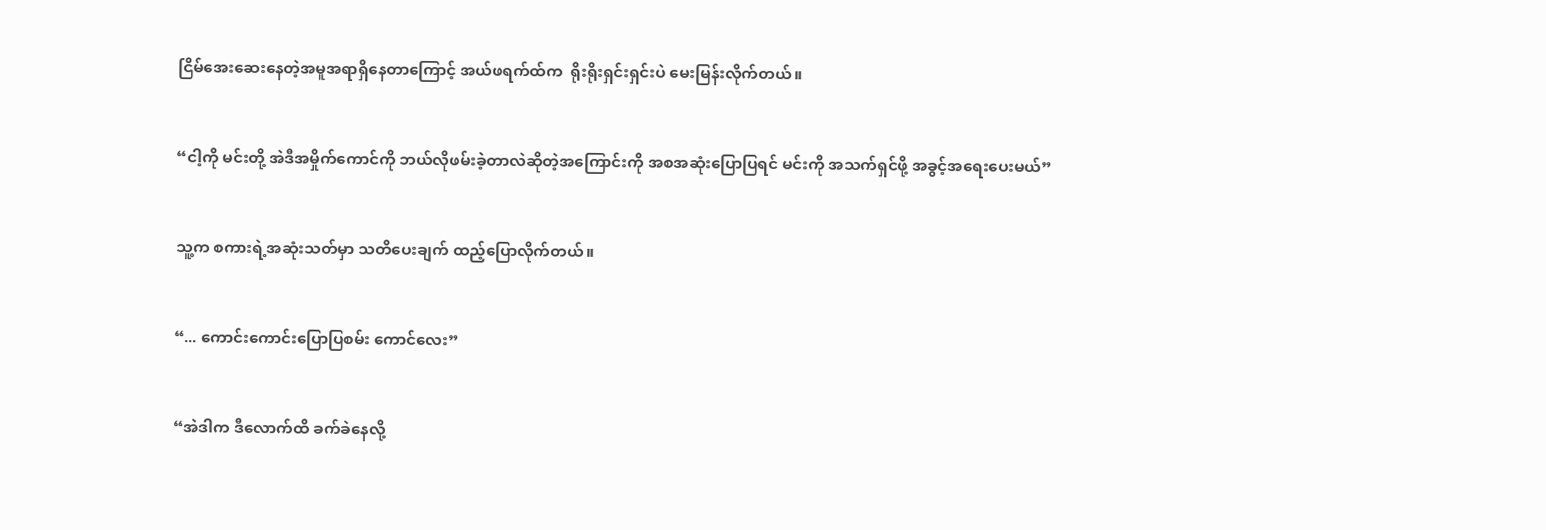ငြိမ်အေးဆေးနေတဲ့အမူအရာရှိနေတာကြောင့် အယ်ဖရက်ထ်က  ရိုးရိုးရှင်းရှင်းပဲ မေးမြန်းလိုက်တယ်။


“ငါ့ကို မင်းတို့ အဲဒီအမှိုက်ကောင်ကို ဘယ်လိုဖမ်းခဲ့တာလဲဆိုတဲ့အကြောင်းကို အစအဆုံးပြောပြရင် မင်းကို အသက်ရှင်ဖို့ အခွင့်အရေးပေးမယ်”


သူ့က စကားရဲ့အဆုံးသတ်မှာ သတိပေးချက် ထည့်ပြောလိုက်တယ်။


“... ကောင်းကောင်းပြောပြစမ်း ကောင်လေး”


“အဲဒါက ဒီလောက်ထိ ခက်ခဲနေလို့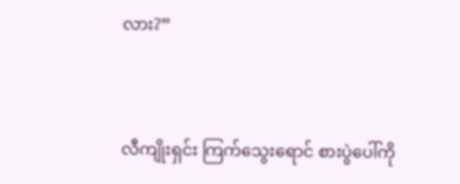လား?”


လီကျိုးရှင်း ကြက်သွေးရောင် စားပွဲပေါ်ကို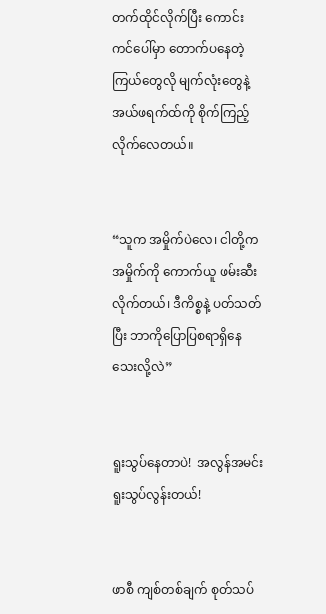တက်ထိုင်လိုက်ပြီး ကောင်းကင်ပေါ်မှာ တောက်ပနေတဲ့ ကြယ်တွေလို မျက်လုံးတွေနဲ့ အယ်ဖရက်ထ်ကို စိုက်ကြည့်လိုက်လေတယ်။


“သူက အမှိုက်ပဲလေ၊ ငါတို့က အမှိုက်ကို ကောက်ယူ ဖမ်းဆီးလိုက်တယ်၊ ဒီကိစ္စနဲ့ ပတ်သတ်ပြီး ဘာကိုပြောပြစရာရှိနေသေးလို့လဲ”


ရူးသွပ်နေတာပဲ!  အလွန်အမင်းရူးသွပ်လွန်းတယ်!


ဖာစီ ကျစ်တစ်ချက် စုတ်သပ်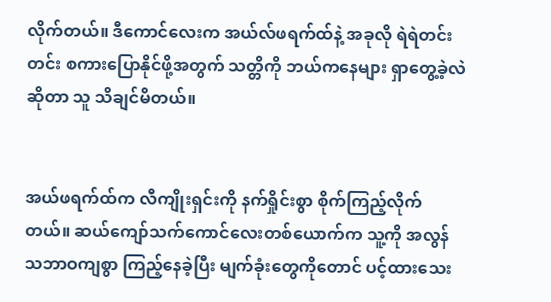လိုက်တယ်။ ဒီကောင်လေးက အယ်လ်ဖရက်ထ်နဲ့ အခုလို ရဲရဲတင်းတင်း စကားပြောနိုင်ဖို့အတွက် သတ္တိကို ဘယ်ကနေများ ရှာတွေ့ခဲ့လဲဆိုတာ သူ သိချင်မိတယ်။


အယ်ဖရက်ထ်က လီကျိုးရှင်းကို နက်ရှိုင်းစွာ စိုက်ကြည့်လိုက်တယ်။ ဆယ်ကျော်သက်ကောင်လေးတစ်ယောက်က သူ့ကို အလွန်သဘာဝကျစွာ ကြည့်နေခဲ့ပြီး မျက်ခုံးတွေကိုတောင် ပင့်ထားသေး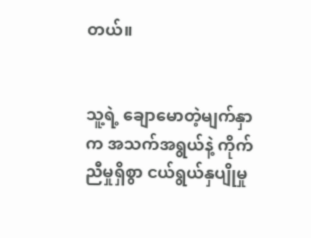တယ်။


သူ့ရဲ့ ချောမောတဲ့မျက်နှာက အသက်အရွယ်နဲ့ ကိုက်ညီမှုရှိစွာ ငယ်ရွယ်နှပျိုမှု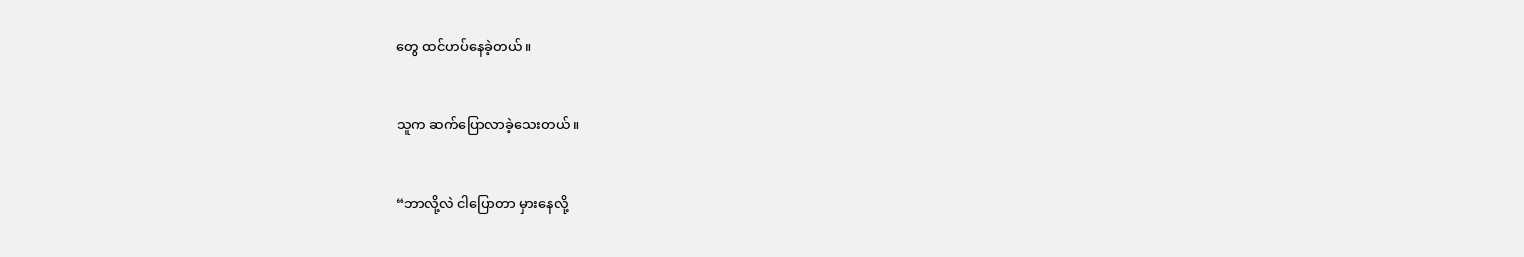တွေ ထင်ဟပ်နေခဲ့တယ်။


သူက ဆက်ပြောလာခဲ့သေးတယ်။


“ဘာလို့လဲ ငါပြောတာ မှားနေလို့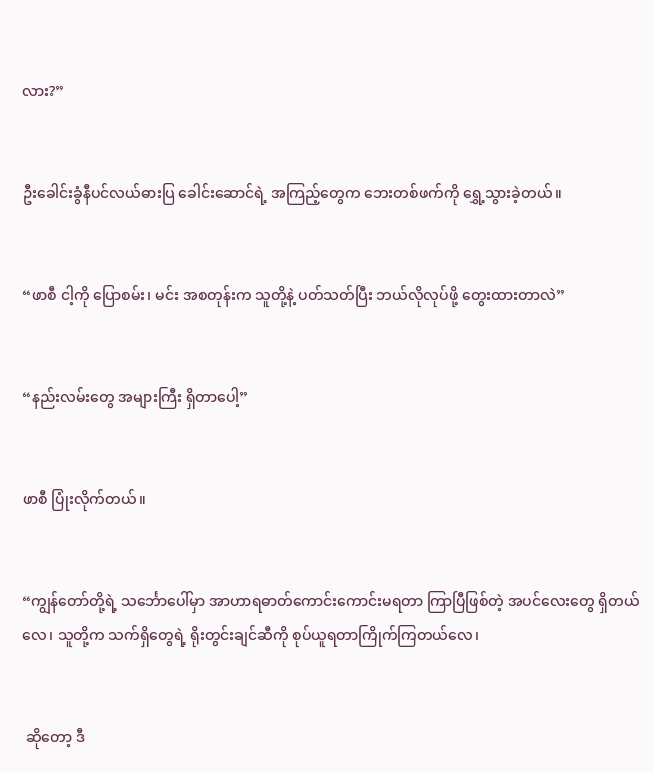လား?”


ဦးခေါင်းခွံနီပင်လယ်ဓားပြ ခေါင်းဆောင်ရဲ့ အကြည့်တွေက ဘေးတစ်ဖက်ကို ရွှေ့သွားခဲ့တယ်။


“ဖာစီ ငါ့ကို ပြောစမ်း၊ မင်း အစတုန်းက သူတို့နဲ့ ပတ်သတ်ပြီး ဘယ်လိုလုပ်ဖို့ တွေးထားတာလဲ”


“နည်းလမ်းတွေ အများကြီး ရှိတာပေါ့”


ဖာစီ ပြုံးလိုက်တယ်။


“ကျွန်တော်တို့ရဲ့ သင်္ဘောပေါ်မှာ အာဟာရဓာတ်ကောင်းကောင်းမရတာ ကြာပြီဖြစ်တဲ့ အပင်လေးတွေ ရှိတယ်လေ၊ သူတို့က သက်ရှိတွေရဲ့ ရိုးတွင်းချင်ဆီကို စုပ်ယူရတာကြိုက်ကြတယ်လေ၊


 ဆိုတော့ ဒီ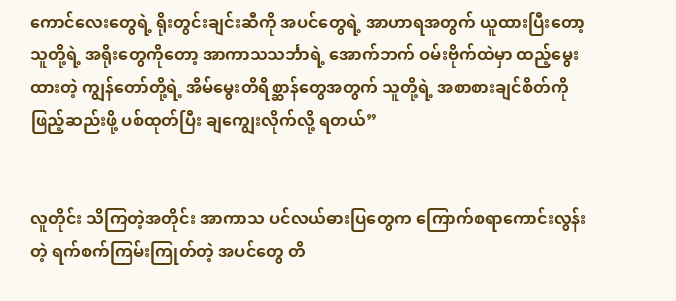ကောင်လေးတွေရဲ့ ရိုးတွင်းချင်းဆီကို အပင်တွေရဲ့ အာဟာရအတွက် ယူထားပြီးတော့ သူတို့ရဲ့ အရိုးတွေကိုတော့ အာကာသသင်္ဘာရဲ့ အောက်ဘက် ဝမ်းဗိုက်ထဲမှာ ထည့်မွေးထားတဲ့ ကျွန်တော်တို့ရဲ့ အိမ်မွေးတိရိစ္ဆာန်တွေအတွက် သူတို့ရဲ့ အစာစားချင်စိတ်ကိုဖြည့်ဆည်းဖို့ ပစ်ထုတ်ပြီး ချကျွေးလိုက်လို့ ရတယ်”


လူတိုင်း သိကြတဲ့အတိုင်း အာကာသ ပင်လယ်ဓားပြတွေက ကြောက်စရာကောင်းလွန်းတဲ့ ရက်စက်ကြမ်းကြုတ်တဲ့ အပင်တွေ တိ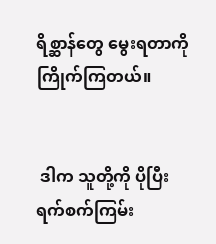ရိစ္ဆာန်တွေ မွေးရတာကို ကြိုက်ကြတယ်။


 ဒါက သူတို့ကို ပိုပြီး ရက်စက်ကြမ်း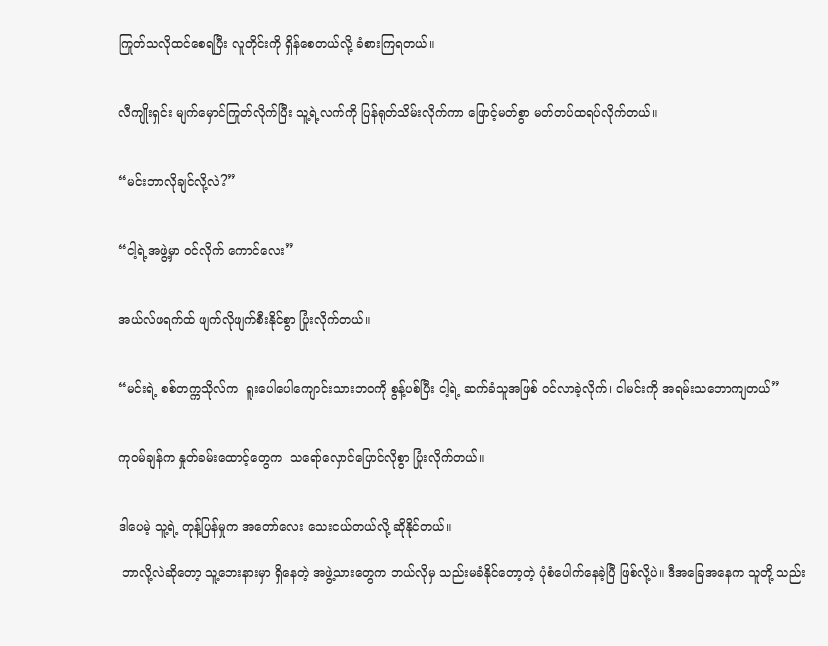ကြုတ်သလိုထင်စေရပြီး လူတိုင်းကို ရှိန်စေတယ်လို့ ခံစားကြရတယ်။


လီကျိုးရှင်း မျက်မှောင်ကြုတ်လိုက်ပြီး သူ့ရဲ့လက်ကို ပြန်ရုတ်သိမ်းလိုက်ကာ ဖြောင့်မတ်စွာ မတ်တပ်ထရပ်လိုက်တယ်။


“မင်းဘာလိုချင်လို့လဲ?”


“ငါ့ရဲ့အဖွဲ့မှာ ဝင်လိုက် ကောင်လေး”


အယ်လ်ဖရက်ထ် ဖျက်လိုဖျက်စီးနိုင်စွာ ပြုံးလိုက်တယ်။


“မင်းရဲ့ စစ်တက္ကသိုလ်က  ရူးပေါပေါကျောင်းသားဘဝကို စွန့်ပစ်ပြီး ငါ့ရဲ့ ဆက်ခံသူအဖြစ် ဝင်လာခဲ့လိုက်၊ ငါမင်းကို အရမ်းသဘောကျတယ်”


ကုဝမ်ချန်က နှုတ်ခမ်းထောင့်တွေက  သရော်လှောင်ပြောင်လိုစွာ ပြုံးလိုက်တယ်။


ဒါပေမဲ့ သူ့ရဲ့ တုန့်ပြန်မှုက အတော်လေး သေးငယ်တယ်လို့ ဆိုနိုင်တယ်။

 ဘာလို့လဲဆိုတော့ သူ့ဘေးနားမှာ ရှိနေတဲ့ အဖွဲ့သားတွေက ဘယ်လိုမှ သည်းမခံနိုင်တော့တဲ့ ပုံစံပေါက်နေခဲ့ပြီ ဖြစ်လို့ပဲ။ ဒီအခြေအနေက သူတို့ သည်း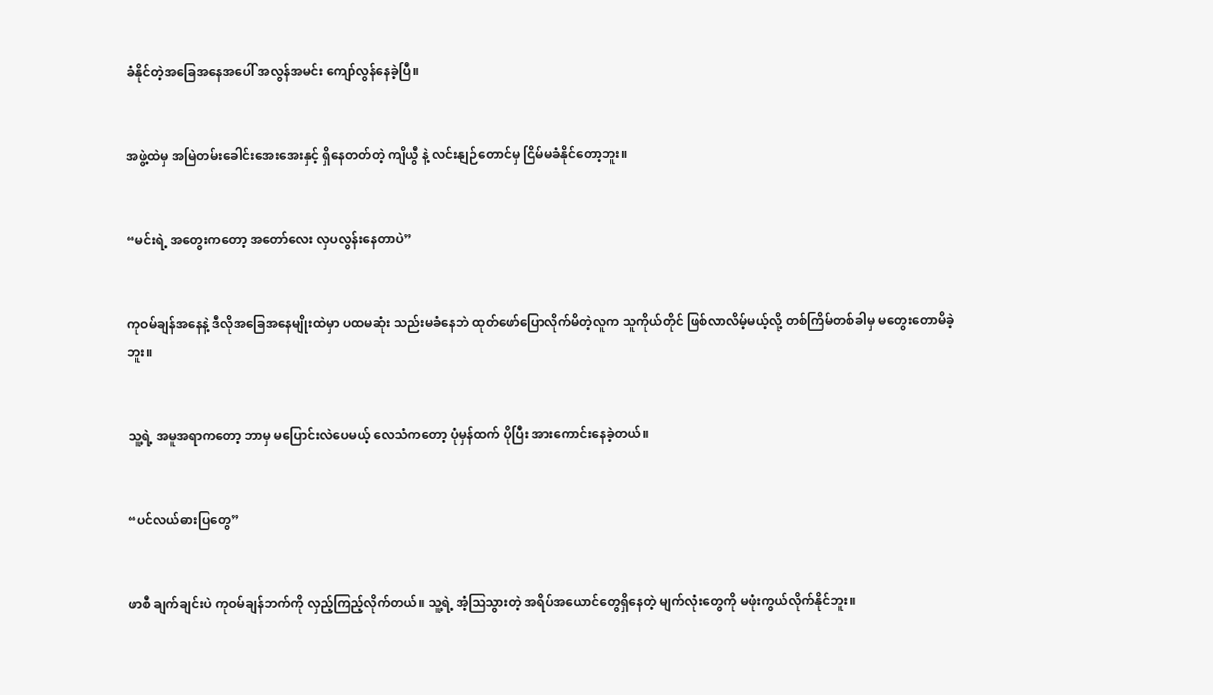ခံနိုင်တဲ့အခြေအနေအပေါ် အလွန်အမင်း ကျော်လွန်နေခဲ့ပြီ။


အဖွဲ့ထဲမှ အမြဲတမ်းခေါင်းအေးအေးနှင့် ရှိနေတတ်တဲ့ ကျိယွီ နဲ့ လင်းနျဉ်တောင်မှ ငြိမ်မခံနိုင်တော့ဘူး။


“မင်းရဲ့ အတွေးကတော့ အတော်လေး လှပလွန်းနေတာပဲ”


ကုဝမ်ချန်အနေနဲ့ ဒီလိုအခြေအနေမျိုးထဲမှာ ပထမဆုံး သည်းမခံနေဘဲ ထုတ်ဖော်ပြောလိုက်မိတဲ့လူက သူကိုယ်တိုင် ဖြစ်လာလိမ့်မယ့်လို့ တစ်ကြိမ်တစ်ခါမှ မတွေးတောမိခဲ့ဘူး။


သူ့ရဲ့ အမူအရာကတော့ ဘာမှ မပြောင်းလဲပေမယ့် လေသံကတော့ ပုံမှန်ထက် ပိုပြီး အားကောင်းနေခဲ့တယ်။


“ပင်လယ်ဓားပြတွေ”


ဖာစီ ချက်ချင်းပဲ ကုဝမ်ချန်ဘက်ကို လှည့်ကြည့်လိုက်တယ်။ သူ့ရဲ့ အံ့ဩသွားတဲ့ အရိပ်အယောင်တွေရှိနေတဲ့ မျက်လုံးတွေကို မဖုံးကွယ်လိုက်နိုင်ဘူး။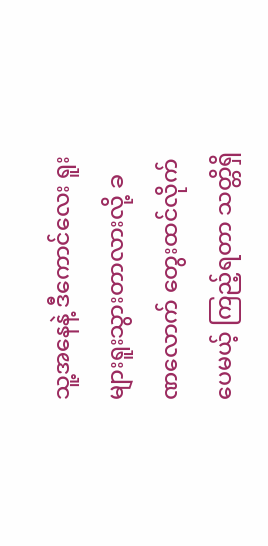သူ့အနေနဲ့ ဒီကောင်လေး ရူးများရူးသွားတာလားလို့ ခဏလောက် တွေးထင်လိုက်ပေမယ့် ကြည့်ရတာ သတ္တိရှိ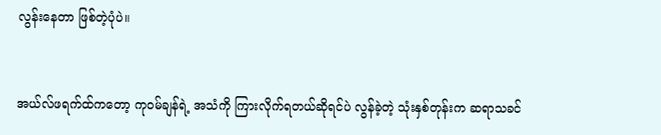လွန်းနေတာ ဖြစ်တဲ့ပုံပဲ။


အယ်လ်ဖရက်ထ်ကတော့ ကုဝမ်ချန်ရဲ့ အသံကို ကြားလိုက်ရတယ်ဆိုရင်ပဲ လွန်ခဲ့တဲ့ သုံးနှစ်တုန်းက ဆရာသခင်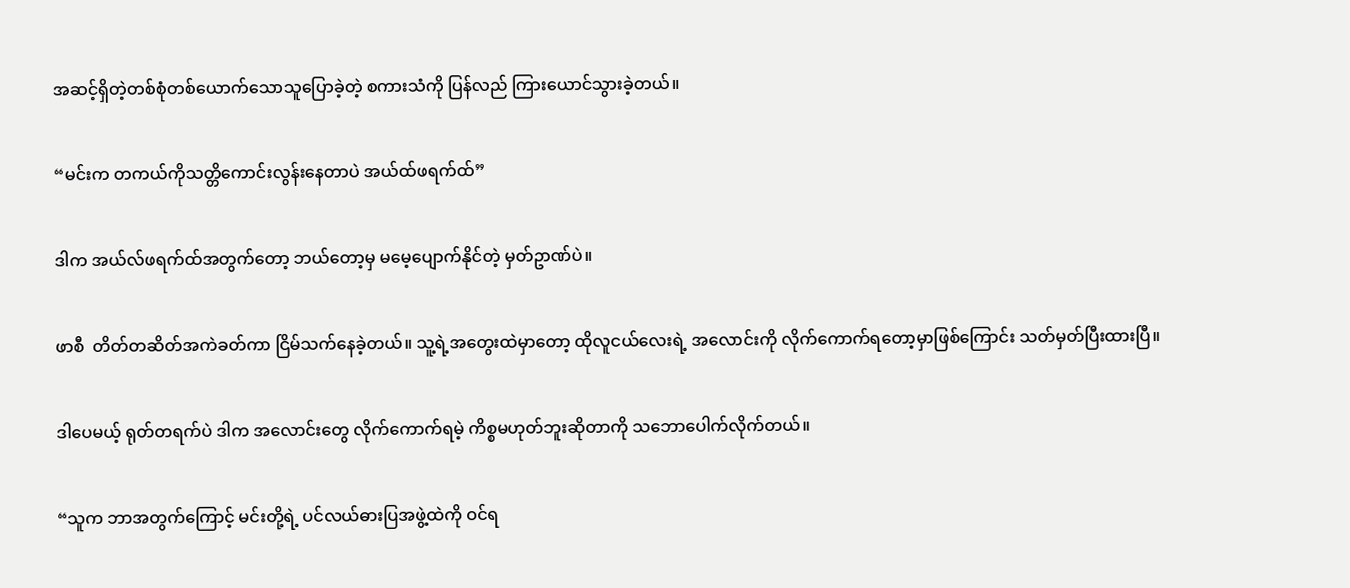အဆင့်ရှိတဲ့တစ်စုံတစ်ယောက်သောသူပြောခဲ့တဲ့ စကားသံကို ပြန်လည် ကြားယောင်သွားခဲ့တယ်။


“မင်းက တကယ်ကိုသတ္တိကောင်းလွန်းနေတာပဲ အယ်ထ်ဖရက်ထ်”


ဒါက အယ်လ်ဖရက်ထ်အတွက်တော့ ဘယ်တော့မှ မမေ့ပျောက်နိုင်တဲ့ မှတ်ဥာဏ်ပဲ။


ဖာစီ  တိတ်တဆိတ်အကဲခတ်ကာ ငြိမ်သက်နေခဲ့တယ်။ သူ့ရဲ့အတွေးထဲမှာတော့ ထိုလူငယ်လေးရဲ့ အလောင်းကို လိုက်ကောက်ရတော့မှာဖြစ်ကြောင်း သတ်မှတ်ပြီးထားပြီ။


ဒါပေမယ့် ရုတ်တရက်ပဲ ဒါက အလောင်းတွေ လိုက်ကောက်ရမဲ့ ကိစ္စမဟုတ်ဘူးဆိုတာကို သဘောပေါက်လိုက်တယ်။


“သူက ဘာအတွက်ကြောင့် မင်းတို့ရဲ့ ပင်လယ်ဓားပြအဖွဲ့ထဲကို ဝင်ရ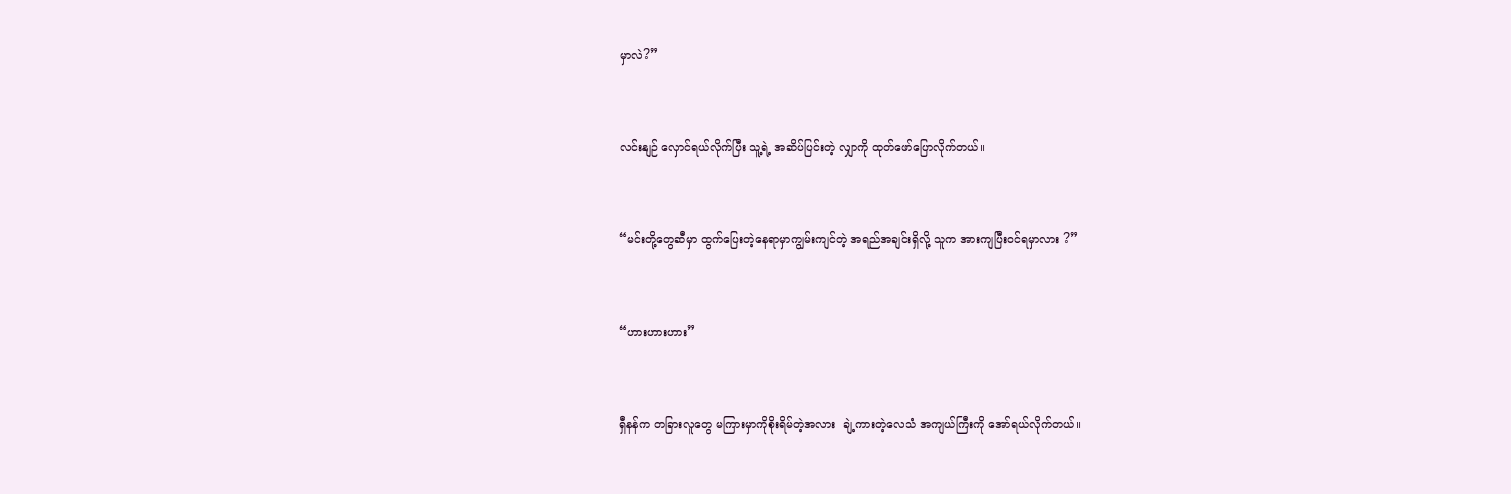မှာလဲ?”


လင်းနျဉ် လှောင်ရယ်လိုက်ပြီး သူ့ရဲ့ အဆိပ်ပြင်းတဲ့ လျှာကို ထုတ်ဖော်ပြောလိုက်တယ်။


“မင်းတို့တွေဆီမှာ ထွက်ပြေးတဲ့နေရာမှာကျွမ်းကျင်တဲ့ အရည်အချင်းရှိလို့ သူက အားကျပြီးဝင်ရမှာလား ?”


“ဟားဟားဟား”


ရှီနန်က တခြားလူတွေ မကြားမှာကိုစိုးရိမ်တဲ့အလား  ချဲ့ကားတဲ့လေသံ အကျယ်ကြီးကို အော်ရယ်လိုက်တယ်။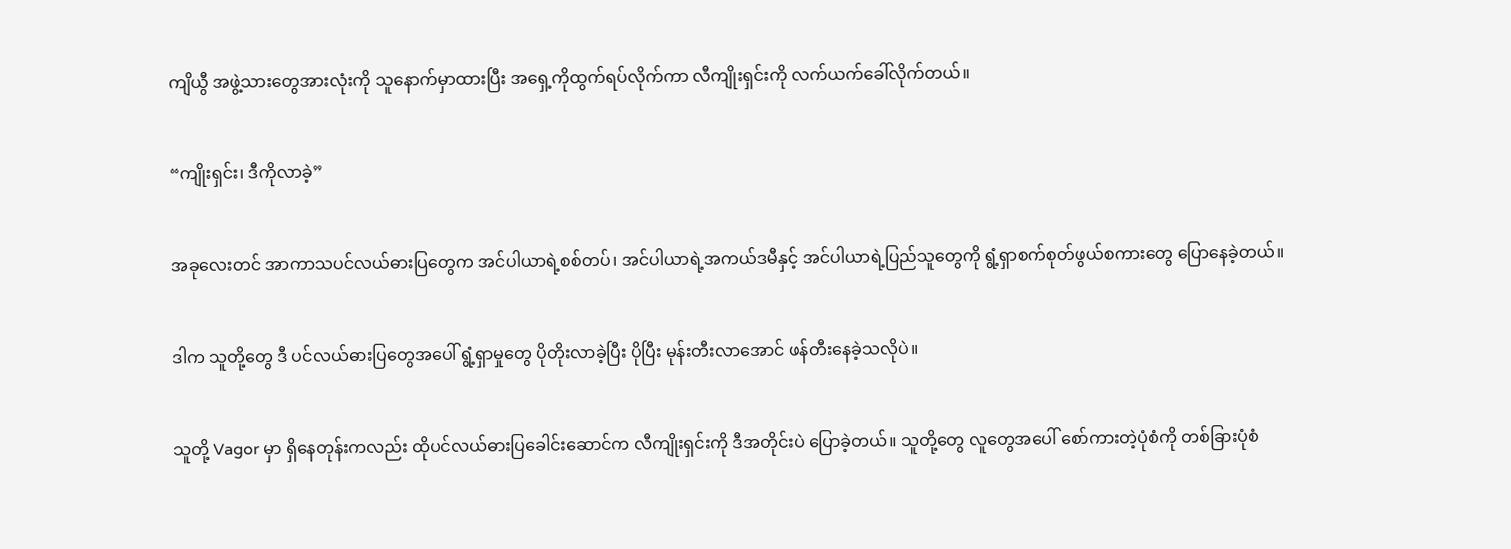ကျိယွီ အဖွဲ့သားတွေအားလုံးကို သူနောက်မှာထားပြီး အရှေ့ကိုထွက်ရပ်လိုက်ကာ လီကျိုးရှင်းကို လက်ယက်ခေါ်လိုက်တယ်။


“ကျိုးရှင်း၊ ဒီကိုလာခဲ့”


အခုလေးတင် အာကာသပင်လယ်ဓားပြတွေက အင်ပါယာရဲ့စစ်တပ်၊ အင်ပါယာရဲ့အကယ်ဒမီနှင့် အင်ပါယာရဲ့ပြည်သူတွေကို ရွံ့ရှာစက်စုတ်ဖွယ်စကားတွေ ပြောနေခဲ့တယ်။


ဒါက သူတို့တွေ ဒီ ပင်လယ်ဓားပြတွေအပေါ် ရွံ့ရှာမှုတွေ ပိုတိုးလာခဲ့ပြီး ပိုပြီး မုန်းတီးလာအောင် ဖန်တီးနေခဲ့သလိုပဲ။


သူတို့ Vagor မှာ ရှိနေတုန်းကလည်း ထိုပင်လယ်ဓားပြခေါင်းဆောင်က လီကျိုးရှင်းကို ဒီအတိုင်းပဲ ပြောခဲ့တယ်။ သူတို့တွေ လူတွေအပေါ် စော်ကားတဲ့ပုံစံကို တစ်ခြားပုံစံ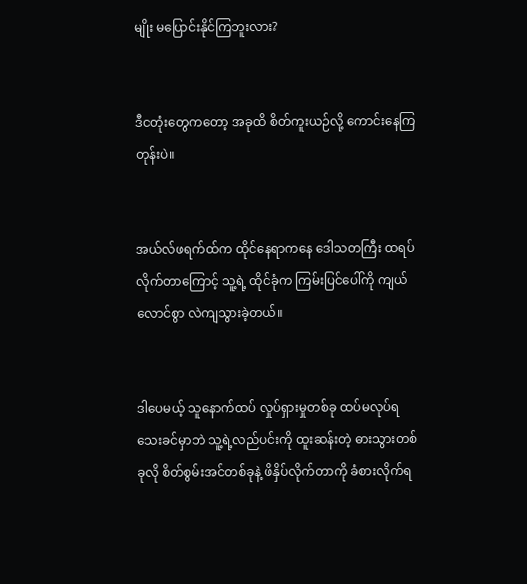မျိုး မပြောင်းနိုင်ကြဘူးလား?


ဒီငတုံးတွေကတော့ အခုထိ စိတ်ကူးယဉ်လို့ ကောင်းနေကြတုန်းပဲ။


အယ်လ်ဖရက်ထ်က ထိုင်နေရာကနေ ဒေါသတကြီး ထရပ်လိုက်တာကြောင့် သူ့ရဲ့ ထိုင်ခုံက ကြမ်းပြင်ပေါ်ကို ကျယ်လောင်စွာ လဲကျသွားခဲ့တယ်။


ဒါပေမယ့် သူနောက်ထပ် လှုပ်ရှားမှုတစ်ခု ထပ်မလုပ်ရသေးခင်မှာဘဲ သူ့ရဲ့လည်ပင်းကို ထူးဆန်းတဲ့ ဓားသွားတစ်ခုလို စိတ်စွမ်းအင်တစ်ခုနဲ့ ဖိနှိပ်လိုက်တာကို ခံစားလိုက်ရ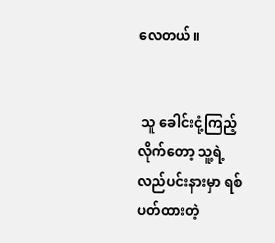လေတယ်။


 သူ ခေါင်းငုံ့ကြည့်လိုက်တော့ သူ့ရဲ့လည်ပင်းနားမှာ ရစ်ပတ်ထားတဲ့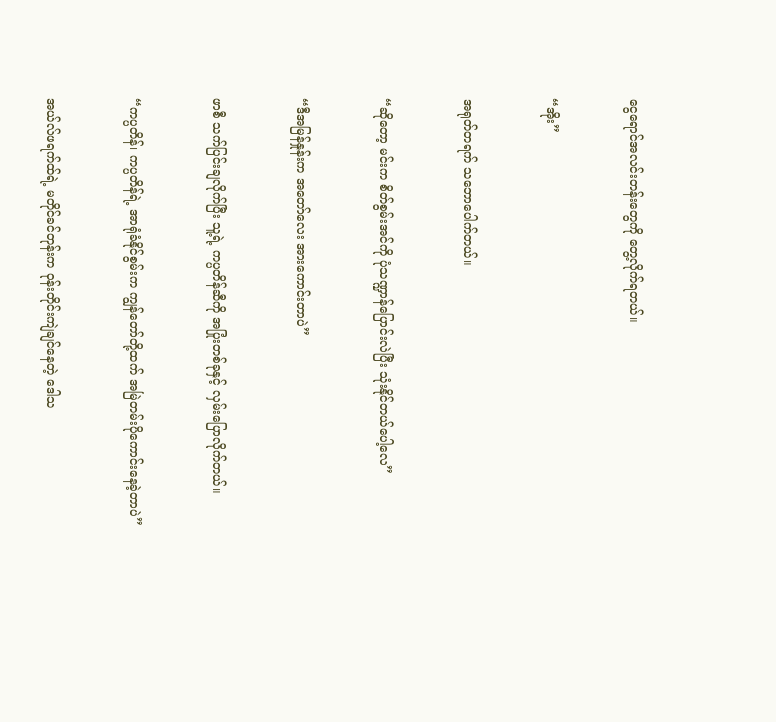ငွေရောင်အလင်းတန်းတွေကို တွေ့လိုက်ရတယ်။


“အိုး”


အရုတ်တရက် သဘောပေါက်တယ်။


“ဆိုတော့ မင်းက စိတ်စွမ်းအင်ကို ပုံသဏ္ဍာန်ပြောင်းလဲပြီး သုံးနိုင်တယ်ပေါ့လေ”


“ဒီအမြန်နှုန်းက အတော်လေး အားကောင်းတာပဲ”


ဖာစီ သက်ပြင်းချလိုက်ပြီး သူ့ရဲ့ ကပ္ပတိန်ဆီကို အပြုံးတစ်ခုနှင့် လှမ်းပြောလိုက်တယ်။


“ကပ္ပတိန်၊ ကပ္ပတိန်ရဲ့ အာရုံခံနိုင်စွမ်းက ကျွန်တော်တို့ထက် အမြဲတမ်းပိုကောင်းနေခဲ့တာပဲ”


အယ်လ်ဖရက်ထ်ရဲ့ မတိုင်ခင်တုန်းက ဝုန်းတိုင်းကျဲချင်နေတဲ့ ဒေါသ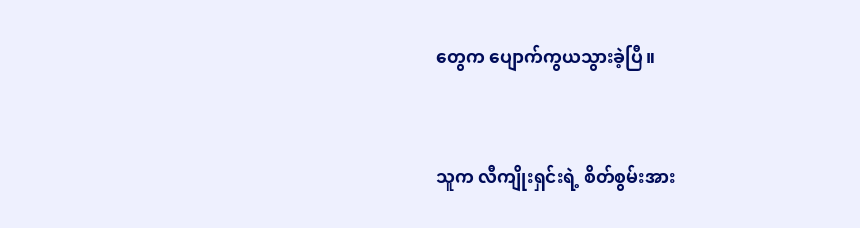တွေက ပျောက်ကွယသွားခဲ့ပြီ။


သူက လီကျိုးရှင်းရဲ့ စိတ်စွမ်းအား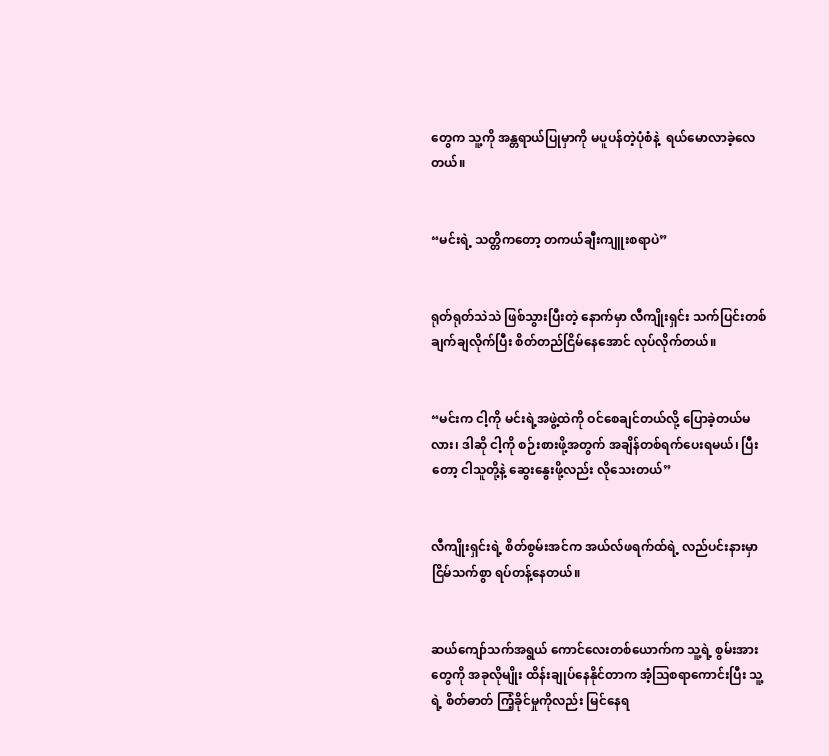တွေက သူ့ကို အန္တရာယ်ပြုမှာကို မပူပန်တဲ့ပုံစံနဲ့  ရယ်မောလာခဲ့လေတယ်။


“မင်းရဲ့ သတ္တိကတော့ တကယ်ချီးကျူးစရာပဲ”


ရုတ်ရုတ်သဲသဲ ဖြစ်သွားပြီးတဲ့ နောက်မှာ လီကျိုးရှင်း သက်ပြင်းတစ်ချက်ချလိုက်ပြီး စိတ်တည်ငြိမ်နေအောင် လုပ်လိုက်တယ်။


“မင်းက ငါ့ကို မင်းရဲ့အဖွဲ့ထဲကို ဝင်စေချင်တယ်လို့ ပြောခဲ့တယ်မလား၊ ဒါဆို ငါ့ကို စဉ်းစားဖို့အတွက် အချိန်တစ်ရက်ပေးရမယ်၊ ပြီးတော့ ငါသူတို့နဲ့ ဆွေးနွေးဖို့လည်း လိုသေးတယ်”


လီကျိုးရှင်းရဲ့ စိတ်စွမ်းအင်က အယ်လ်ဖရက်ထ်ရဲ့ လည်ပင်းနားမှာ ငြိမ်သက်စွာ ရပ်တန့်နေတယ်။


ဆယ်ကျော်သက်အရွယ် ကောင်လေးတစ်ယောက်က သူ့ရဲ့ စွမ်းအားတွေကို အခုလိုမျိုး ထိန်းချုပ်နေနိုင်တာက အံ့ဩစရာကောင်းပြီး သူ့ရဲ့ စိတ်ဓာတ် ကြံ့ခိုင်မှုကိုလည်း မြင်နေရ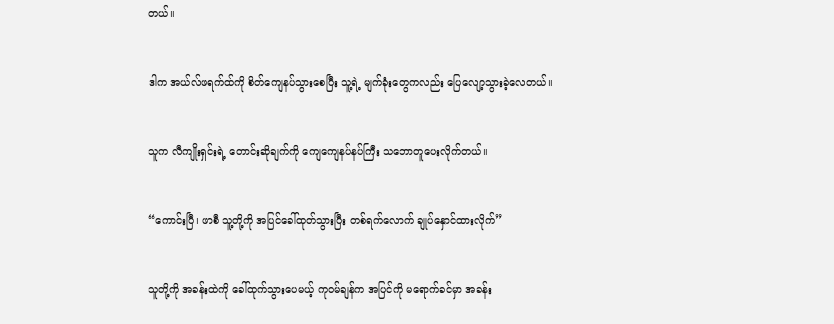တယ်။


ဒါက အယ်လ်ဖရက်ထ်ကို စိတ်ကျေနပ်သွားစေပြီး သူ့ရဲ့ မျက်ခုံးတွေကလည်း ပြေလျော့သွားခဲ့လေတယ်။


သူက လီကျိုးရှင်းရဲ့ တောင်းဆိုချက်ကို ကျေကျေနပ်နပ်ကြီး သဘောတူပေးလိုက်တယ်။


“ကောင်းပြီ၊ ဖာစီ သူ့တို့ကို အပြင်ခေါ်ထုတ်သွားပြီး တစ်ရက်လောက် ချုပ်နှောင်ထားလိုက်”


သူတို့ကို အခန်းထဲကို ခေါ်ထုက်သွားပေမယ့် ကုဝမ်ချန်က အပြင်ကို မရောက်ခင်မှာ အခန်း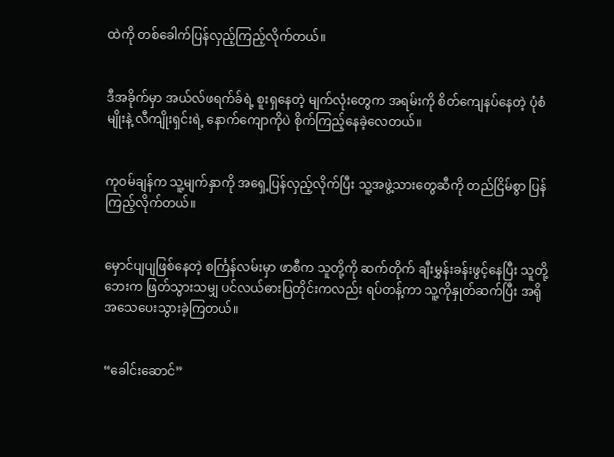ထဲကို တစ်ခေါက်ပြန်လှည့်ကြည့်လိုက်တယ်။


ဒီအခိုက်မှာ အယ်လ်ဖရက်ခ်ရဲ့ စူးရှနေတဲ့ မျက်လုံးတွေက အရမ်းကို စိတ်ကျေနပ်နေတဲ့ ပုံစံမျိုးနဲ့ လီကျိုးရှင်းရဲ့ နောက်ကျောကိုပဲ စိုက်ကြည့်နေခဲ့လေတယ်။


ကုဝမ်ချန်က သူ့မျက်နှာကို အရှေ့ပြန်လှည့်လိုက်ပြီး သူ့အဖွဲ့သားတွေဆီကို တည်ငြိမ်စွာ ပြန်ကြည့်လိုက်တယ်။


မှောင်ပျပျဖြစ်နေတဲ့ စင်္ကြန်လမ်းမှာ ဖာစီက သူတို့ကို ဆက်တိုက် ချီးမွှန်းခန်းဖွင့်နေပြီး သူတို့ဘေးက ဖြတ်သွားသမျှ ပင်လယ်ဓားပြတိုင်းကလည်း ရပ်တန့်ကာ သူ့ကိုနှုတ်ဆက်ပြီး အရိုအသေပေးသွားခဲ့ကြတယ်။


“ခေါင်းဆောင်”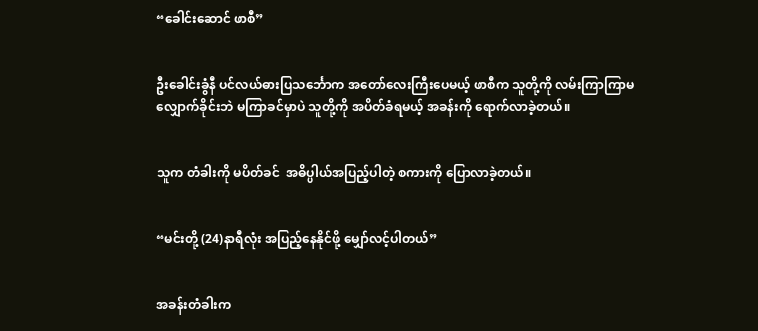“ခေါင်းဆောင် ဖာစီ”


ဦးခေါင်းခွံနီ ပင်လယ်ဓားပြသင်္ဘောက အတော်လေးကြီးပေမယ့် ဖာစီက သူတို့ကို လမ်းကြာကြာမလျှောက်ခိုင်းဘဲ မကြာခင်မှာပဲ သူတို့ကို အပိတ်ခံရမယ့် အခန်းကို ရောက်လာခဲ့တယ်။


သူက တံခါးကို မပိတ်ခင်  အဓိပ္ပါယ်အပြည့်ပါတဲ့ စကားကို ပြောလာခဲ့တယ်။


“မင်းတို့ (24)နာရီလုံး အပြည့်နေနိုင်ဖို့ မျှော်လင့်ပါတယ်”


အခန်းတံခါးက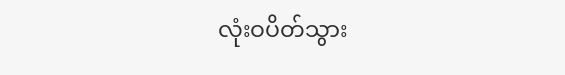လုံးဝပိတ်သွား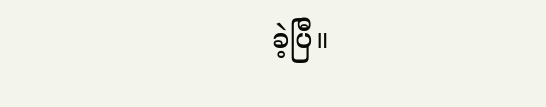ခဲ့ပြီ။